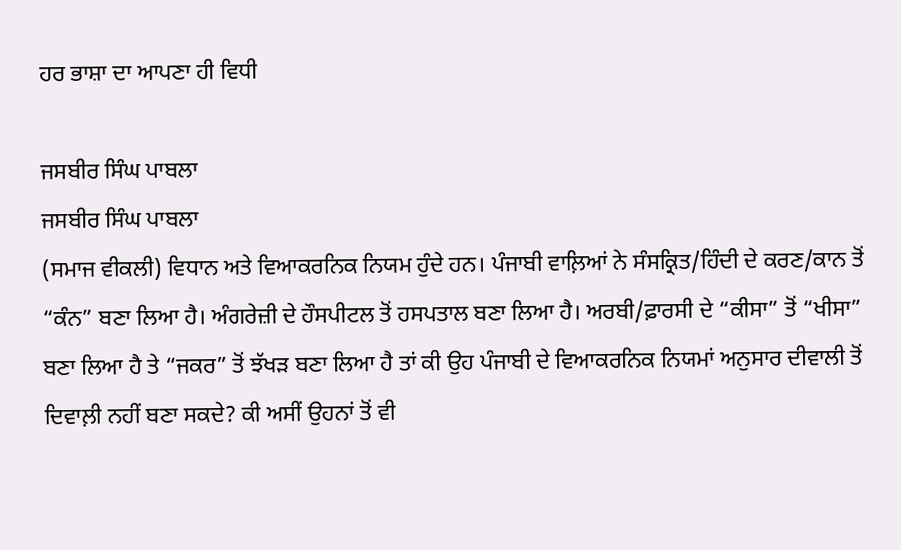ਹਰ ਭਾਸ਼ਾ ਦਾ ਆਪਣਾ ਹੀ ਵਿਧੀ

ਜਸਬੀਰ ਸਿੰਘ ਪਾਬਲਾ
ਜਸਬੀਰ ਸਿੰਘ ਪਾਬਲਾ
(ਸਮਾਜ ਵੀਕਲੀ) ਵਿਧਾਨ ਅਤੇ ਵਿਆਕਰਨਿਕ ਨਿਯਮ ਹੁੰਦੇ ਹਨ। ਪੰਜਾਬੀ ਵਾਲ਼ਿਆਂ ਨੇ ਸੰਸਕ੍ਰਿਤ/ਹਿੰਦੀ ਦੇ ਕਰਣ/ਕਾਨ ਤੋਂ “ਕੰਨ” ਬਣਾ ਲਿਆ ਹੈ। ਅੰਗਰੇਜ਼ੀ ਦੇ ਹੌਸਪੀਟਲ ਤੋਂ ਹਸਪਤਾਲ ਬਣਾ ਲਿਆ ਹੈ। ਅਰਬੀ/ਫ਼ਾਰਸੀ ਦੇ “ਕੀਸਾ” ਤੋਂ “ਖੀਸਾ” ਬਣਾ ਲਿਆ ਹੈ ਤੇ “ਜਕਰ” ਤੋਂ ਝੱਖੜ ਬਣਾ ਲਿਆ ਹੈ ਤਾਂ ਕੀ ਉਹ ਪੰਜਾਬੀ ਦੇ ਵਿਆਕਰਨਿਕ ਨਿਯਮਾਂ ਅਨੁਸਾਰ ਦੀਵਾਲੀ ਤੋਂ ਦਿਵਾਲ਼ੀ ਨਹੀਂ ਬਣਾ ਸਕਦੇ? ਕੀ ਅਸੀਂ ਉਹਨਾਂ ਤੋਂ ਵੀ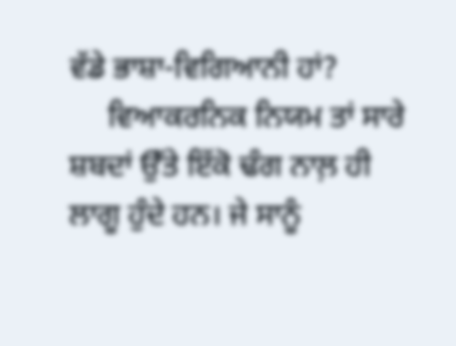ਵੱਡੇ ਭਾਸ਼ਾ-ਵਿਗਿਆਨੀ ਹਾਂ?
     ਵਿਆਕਰਨਿਕ ਨਿਯਮ ਤਾਂ ਸਾਰੇ ਸ਼ਬਦਾਂ ਉੱਤੇ ਇੱਕੋ ਢੰਗ ਨਾਲ਼ ਹੀ ਲਾਗੂ ਹੁੰਦੇ ਹਨ। ਜੇ ਸਾਨੂੰ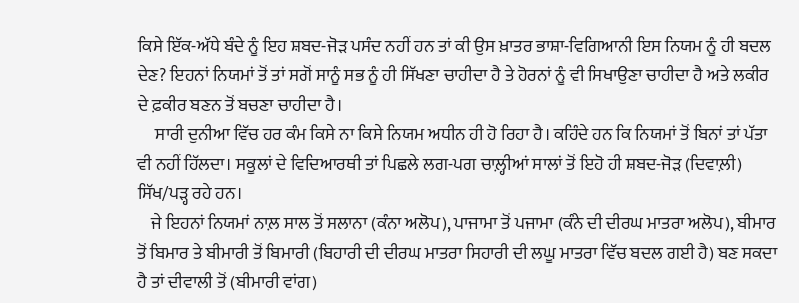ਕਿਸੇ ਇੱਕ-ਅੱਧੇ ਬੰਦੇ ਨੂੰ ਇਹ ਸ਼ਬਦ-ਜੋੜ ਪਸੰਦ ਨਹੀਂ ਹਨ ਤਾਂ ਕੀ ਉਸ ਖ਼ਾਤਰ ਭਾਸ਼ਾ-ਵਿਗਿਆਨੀ ਇਸ ਨਿਯਮ ਨੂੰ ਹੀ ਬਦਲ ਦੇਣ? ਇਹਨਾਂ ਨਿਯਮਾਂ ਤੋਂ ਤਾਂ ਸਗੋਂ ਸਾਨੂੰ ਸਭ ਨੂੰ ਹੀ ਸਿੱਖਣਾ ਚਾਹੀਦਾ ਹੈ ਤੇ ਹੋਰਨਾਂ ਨੂੰ ਵੀ ਸਿਖਾਉਣਾ ਚਾਹੀਦਾ ਹੈ ਅਤੇ ਲਕੀਰ ਦੇ ਫ਼ਕੀਰ ਬਣਨ ਤੋਂ ਬਚਣਾ ਚਾਹੀਦਾ ਹੈ।
     ਸਾਰੀ ਦੁਨੀਆ ਵਿੱਚ ਹਰ ਕੰਮ ਕਿਸੇ ਨਾ ਕਿਸੇ ਨਿਯਮ ਅਧੀਨ ਹੀ ਹੋ ਰਿਹਾ ਹੈ। ਕਹਿੰਦੇ ਹਨ ਕਿ ਨਿਯਮਾਂ ਤੋਂ ਬਿਨਾਂ ਤਾਂ ਪੱਤਾ ਵੀ ਨਹੀਂ ਹਿੱਲਦਾ। ਸਕੂਲਾਂ ਦੇ ਵਿਦਿਆਰਥੀ ਤਾਂ ਪਿਛਲੇ ਲਗ-ਪਗ ਚਾਲ਼੍ਹੀਆਂ ਸਾਲਾਂ ਤੋਂ ਇਹੋ ਹੀ ਸ਼ਬਦ-ਜੋੜ (ਦਿਵਾਲ਼ੀ) ਸਿੱਖ/ਪੜ੍ਹ ਰਹੇ ਹਨ।
    ਜੇ ਇਹਨਾਂ ਨਿਯਮਾਂ ਨਾਲ਼ ਸਾਲ ਤੋਂ ਸਲਾਨਾ (ਕੰਨਾ ਅਲੋਪ), ਪਾਜਾਮਾ ਤੋਂ ਪਜਾਮਾ (ਕੰਨੇ ਦੀ ਦੀਰਘ ਮਾਤਰਾ ਅਲੋਪ), ਬੀਮਾਰ ਤੋਂ ਬਿਮਾਰ ਤੇ ਬੀਮਾਰੀ ਤੋਂ ਬਿਮਾਰੀ (ਬਿਹਾਰੀ ਦੀ ਦੀਰਘ ਮਾਤਰਾ ਸਿਹਾਰੀ ਦੀ ਲਘੂ ਮਾਤਰਾ ਵਿੱਚ ਬਦਲ ਗਈ ਹੈ) ਬਣ ਸਕਦਾ ਹੈ ਤਾਂ ਦੀਵਾਲੀ ਤੋਂ (ਬੀਮਾਰੀ ਵਾਂਗ)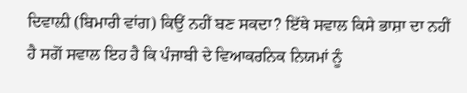ਦਿਵਾਲ਼ੀ (ਬਿਮਾਰੀ ਵਾਂਗ) ਕਿਉਂ ਨਹੀਂ ਬਣ ਸਕਦਾ? ਇੱਥੇ ਸਵਾਲ ਕਿਸੇ ਭਾਸ਼ਾ ਦਾ ਨਹੀਂ ਹੈ ਸਗੋਂ ਸਵਾਲ ਇਹ ਹੈ ਕਿ ਪੰਜਾਬੀ ਦੇ ਵਿਆਕਰਨਿਕ ਨਿਯਮਾਂ ਨੂੰ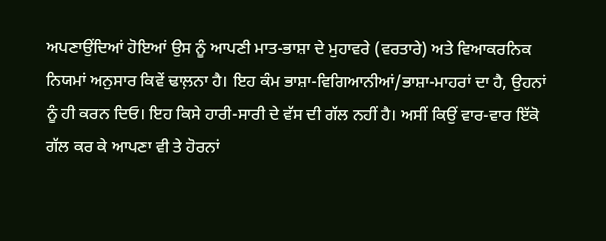ਅਪਣਾਉਂਦਿਆਂ ਹੋਇਆਂ ਉਸ ਨੂੰ ਆਪਣੀ ਮਾਤ-ਭਾਸ਼ਾ ਦੇ ਮੁਹਾਵਰੇ (ਵਰਤਾਰੇ) ਅਤੇ ਵਿਆਕਰਨਿਕ ਨਿਯਮਾਂ ਅਨੁਸਾਰ ਕਿਵੇਂ ਢਾਲ਼ਨਾ ਹੈ। ਇਹ ਕੰਮ ਭਾਸ਼ਾ-ਵਿਗਿਆਨੀਆਂ/ਭਾਸ਼ਾ-ਮਾਹਰਾਂ ਦਾ ਹੈ, ਉਹਨਾਂ ਨੂੰ ਹੀ ਕਰਨ ਦਿਓ। ਇਹ ਕਿਸੇ ਹਾਰੀ-ਸਾਰੀ ਦੇ ਵੱਸ ਦੀ ਗੱਲ ਨਹੀਂ ਹੈ। ਅਸੀਂ ਕਿਉਂ ਵਾਰ-ਵਾਰ ਇੱਕੋ ਗੱਲ ਕਰ ਕੇ ਆਪਣਾ ਵੀ ਤੇ ਹੋਰਨਾਂ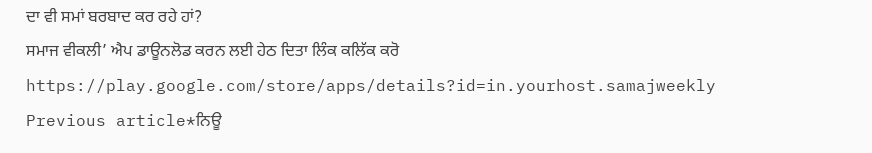ਦਾ ਵੀ ਸਮਾਂ ਬਰਬਾਦ ਕਰ ਰਹੇ ਹਾਂ?
ਸਮਾਜ ਵੀਕਲੀ’ ਐਪ ਡਾਊਨਲੋਡ ਕਰਨ ਲਈ ਹੇਠ ਦਿਤਾ ਲਿੰਕ ਕਲਿੱਕ ਕਰੋ
https://play.google.com/store/apps/details?id=in.yourhost.samajweekly
Previous article*ਨਿਊ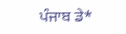ਪੰਜਾਬ ਡੇ*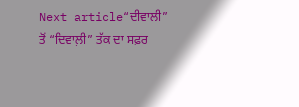Next article“ਦੀਵਾਲੀ” ਤੋਂ “ਦਿਵਾਲ਼ੀ” ਤੱਕ ਦਾ ਸਫ਼ਰ